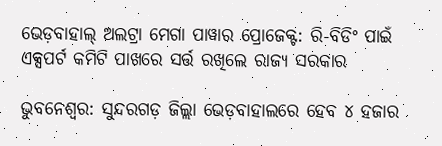ଭେଡ଼ବାହାଲ୍ ଅଲଟ୍ରା ମେଗା ପାୱାର ପ୍ରୋଜେକ୍ଟ: ରି-ବିଡିଂ ପାଇଁ ଏକ୍ସପର୍ଟ କମିଟି ପାଖରେ ସର୍ତ୍ତ ରଖିଲେ ରାଜ୍ୟ ସରକାର

ଭୁବନେଶ୍ୱର: ସୁନ୍ଦରଗଡ଼ ଜିଲ୍ଲା ଭେଡ଼ବାହାଲରେ ହେବ ୪ ହଜାର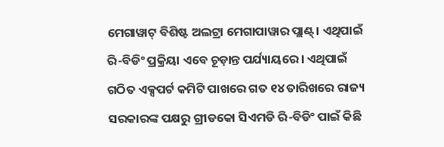ମେଗାୱାଟ୍ ବିଶିଷ୍ଟ ଅଲଟ୍ରା ମେଗାପାୱାର ପ୍ଲାଣ୍ଟ୍। ଏଥିପାଇଁ ରି-ବିଡିଂ ପ୍ରକ୍ରିୟା ଏବେ ଚୂଡ଼ାନ୍ତ ପର୍ଯ୍ୟାୟରେ। ଏଥିପାଇଁ ଗଠିତ ଏକ୍ସପର୍ଟ କମିଟି ପାଖରେ ଗତ ୧୪ ତାରିଖରେ ରାଜ୍ୟ ସରକାରଙ୍କ ପକ୍ଷରୁ ଗ୍ରୀଡକୋ ସିଏମଡି ରି-ବିଡିଂ ପାଇଁ କିଛି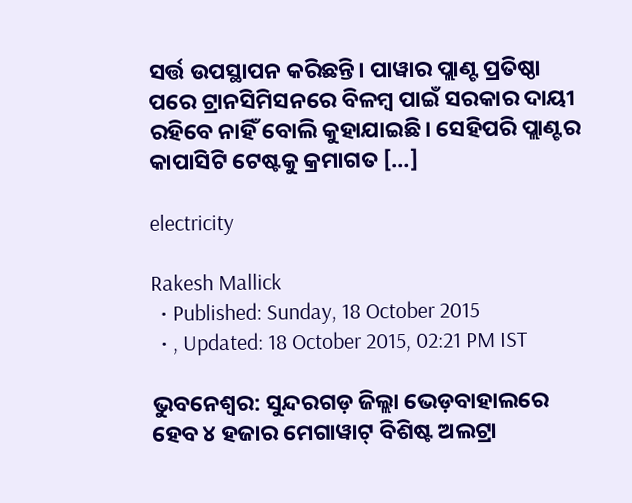ସର୍ତ୍ତ ଉପସ୍ଥାପନ କରିଛନ୍ତି। ପାୱାର ପ୍ଲାଣ୍ଟ ପ୍ରତିଷ୍ଠା ପରେ ଟ୍ରାନସିମିସନରେ ବିଳମ୍ୱ ପାଇଁ ସରକାର ଦାୟୀ ରହିବେ ନାହିଁ ବୋଲି କୁହାଯାଇଛି। ସେହିପରି ପ୍ଲାଣ୍ଟର କାପାସିଟି ଟେଷ୍ଟକୁ କ୍ରମାଗତ […]

electricity

Rakesh Mallick
  • Published: Sunday, 18 October 2015
  • , Updated: 18 October 2015, 02:21 PM IST

ଭୁବନେଶ୍ୱର: ସୁନ୍ଦରଗଡ଼ ଜିଲ୍ଲା ଭେଡ଼ବାହାଲରେ ହେବ ୪ ହଜାର ମେଗାୱାଟ୍ ବିଶିଷ୍ଟ ଅଲଟ୍ରା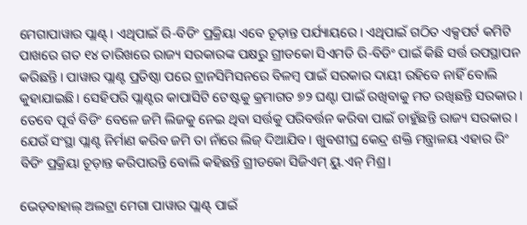ମେଗାପାୱାର ପ୍ଲାଣ୍ଟ୍। ଏଥିପାଇଁ ରି-ବିଡିଂ ପ୍ରକ୍ରିୟା ଏବେ ଚୂଡ଼ାନ୍ତ ପର୍ଯ୍ୟାୟରେ। ଏଥିପାଇଁ ଗଠିତ ଏକ୍ସପର୍ଟ କମିଟି ପାଖରେ ଗତ ୧୪ ତାରିଖରେ ରାଜ୍ୟ ସରକାରଙ୍କ ପକ୍ଷରୁ ଗ୍ରୀଡକୋ ସିଏମଡି ରି-ବିଡିଂ ପାଇଁ କିଛି ସର୍ତ୍ତ ଉପସ୍ଥାପନ କରିଛନ୍ତି। ପାୱାର ପ୍ଲାଣ୍ଟ ପ୍ରତିଷ୍ଠା ପରେ ଟ୍ରାନସିମିସନରେ ବିଳମ୍ୱ ପାଇଁ ସରକାର ଦାୟୀ ରହିବେ ନାହିଁ ବୋଲି କୁହାଯାଇଛି। ସେହିପରି ପ୍ଲାଣ୍ଟର କାପାସିଟି ଟେଷ୍ଟକୁ କ୍ରମାଗତ ୭୨ ଘଣ୍ଟା ପାଇଁ ରଖିବାକୁ ମତ ରଖିଛନ୍ତି ସରକାର। ତେବେ ପୂର୍ବ ବିଡିଂ ବେଳେ ଜମି ଲିଜକୁ ନେଇ ଥିବା ସର୍ତ୍ତକୁ ପରିବର୍ତ୍ତନ କରିବା ପାଇଁ ଚାହୁଁଛନ୍ତି ରାଜ୍ୟ ସରକାର। ଯେଉଁ ସଂସ୍ଥା ପ୍ଲାଣ୍ଟ ନିର୍ମାଣ କରିବ ଜମି ତା ନାଁରେ ଲିଜ୍ ଦିଆଯିବ। ଖୁବଶୀଘ୍ର କେନ୍ଦ୍ର ଶକ୍ତି ମନ୍ତ୍ରାଳୟ ଏହାର ରିଂ ବିଡିଂ ପ୍ରକ୍ରିୟା ଚୂଡ଼ାନ୍ତ କରିପାରନ୍ତି ବୋଲି କହିଛନ୍ତି ଗ୍ରୀଡକୋ ସିଜିଏମ୍ ୟୁ.ଏନ୍ ମିଶ୍ର।

ଭେଡ଼ବାହାଲ୍ ଅଲଟ୍ରା ମେଗା ପାୱାର ପ୍ଲାଣ୍ଟ୍ ପାଇଁ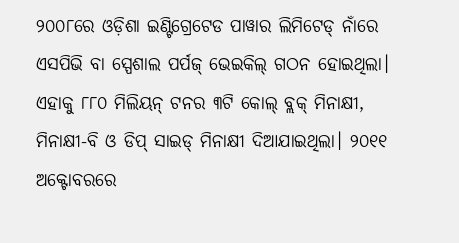୨୦୦୮ରେ ଓଡ଼ିଶା ଇଣ୍ଟିଗ୍ରେଟେଡ ପାୱାର ଲିମିଟେଡ୍ ନାଁରେ ଏସପିଭି ବା ସ୍ପେଶାଲ ପର୍ପଜ୍ ଭେଇକିଲ୍ ଗଠନ ହୋଇଥିଲା। ଏହାକୁ ୮୮୦ ମିଲିୟନ୍ ଟନର ୩ଟି କୋଲ୍ ବ୍ଲକ୍ ମିନାକ୍ଷୀ, ମିନାକ୍ଷୀ-ବି ଓ ଡିପ୍ ସାଇଡ୍ ମିନାକ୍ଷୀ ଦିଆଯାଇଥିଲା। ୨୦୧୧ ଅକ୍ଟୋବରରେ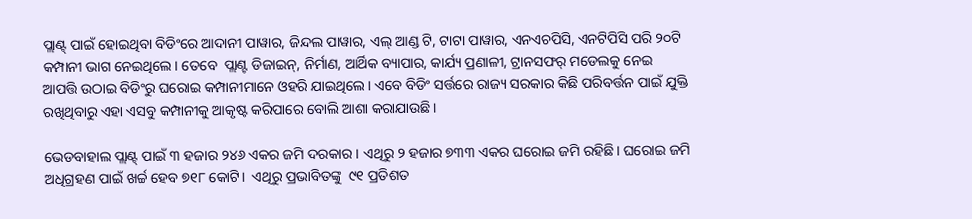ପ୍ଲାଣ୍ଟ୍ ପାଇଁ ହୋଇଥିବା ବିଡିଂରେ ଆଦାନୀ ପାୱାର, ଜିନ୍ଦଲ ପାୱାର, ଏଲ୍ ଆଣ୍ଡ ଟି, ଟାଟା ପାୱାର, ଏନଏଚପିସି, ଏନଟିପିସି ପରି ୨୦ଟି କମ୍ପାନୀ ଭାଗ ନେଇଥିଲେ। ତେବେ  ପ୍ଲାଣ୍ଟ ଡିଜାଇନ୍, ନିର୍ମାଣ, ଆର୍ଥିକ ବ୍ୟାପାର, କାର୍ଯ୍ୟ ପ୍ରଣାଳୀ, ଟ୍ରାନସଫର୍ ମଡେଲକୁ ନେଇ ଆପତ୍ତି ଉଠାଇ ବିଡିଂରୁ ଘରୋଇ କମ୍ପାନୀମାନେ ଓହରି ଯାଇଥିଲେ। ଏବେ ବିଡିଂ ସର୍ତ୍ତରେ ରାଜ୍ୟ ସରକାର କିଛି ପରିବର୍ତ୍ତନ ପାଇଁ ଯୁକ୍ତି ରଖିଥିବାରୁ ଏହା ଏସବୁ କମ୍ପାନୀକୁ ଆକୃଷ୍ଟ କରିପାରେ ବୋଲି ଆଶା କରାଯାଉଛି।

ଭେଡବାହାଲ ପ୍ଲାଣ୍ଟ୍ ପାଇଁ ୩ ହଜାର ୨୪୬ ଏକର ଜମି ଦରକାର। ଏଥିରୁ ୨ ହଜାର ୭୩୩ ଏକର ଘରୋଇ ଜମି ରହିଛି। ଘରୋଇ ଜମି ଅଧିଗ୍ରହଣ ପାଇଁ ଖର୍ଚ୍ଚ ହେବ ୭୧୮ କୋଟି।  ଏଥିରୁ ପ୍ରଭାବିତଙ୍କୁ  ୯୧ ପ୍ରତିଶତ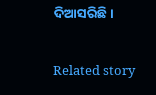ଦିଆସରିଛି।

Related story